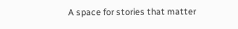A space for stories that matter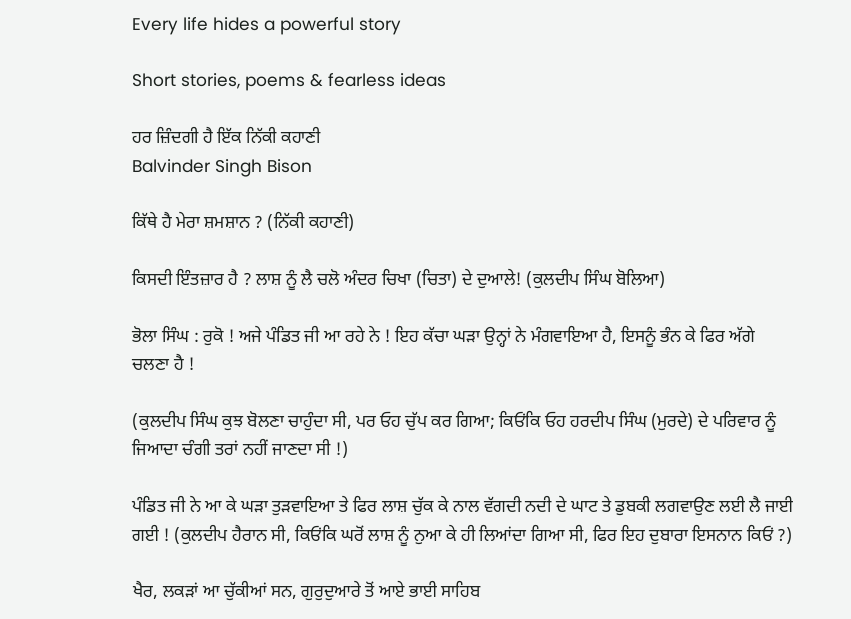Every life hides a powerful story

Short stories, poems & fearless ideas

ਹਰ ਜ਼ਿੰਦਗੀ ਹੈ ਇੱਕ ਨਿੱਕੀ ਕਹਾਣੀ
Balvinder Singh Bison

ਕਿੱਥੇ ਹੈ ਮੇਰਾ ਸ਼ਮਸ਼ਾਨ ? (ਨਿੱਕੀ ਕਹਾਣੀ)

ਕਿਸਦੀ ਇੰਤਜ਼ਾਰ ਹੈ ? ਲਾਸ਼ ਨੂੰ ਲੈ ਚਲੋ ਅੰਦਰ ਚਿਖਾ (ਚਿਤਾ) ਦੇ ਦੁਆਲੇ! (ਕੁਲਦੀਪ ਸਿੰਘ ਬੋਲਿਆ)

ਭੋਲਾ ਸਿੰਘ : ਰੁਕੋ ! ਅਜੇ ਪੰਡਿਤ ਜੀ ਆ ਰਹੇ ਨੇ ! ਇਹ ਕੱਚਾ ਘੜਾ ਉਨ੍ਹਾਂ ਨੇ ਮੰਗਵਾਇਆ ਹੈ, ਇਸਨੂੰ ਭੰਨ ਕੇ ਫਿਰ ਅੱਗੇ ਚਲਣਾ ਹੈ !

(ਕੁਲਦੀਪ ਸਿੰਘ ਕੁਝ ਬੋਲਣਾ ਚਾਹੁੰਦਾ ਸੀ, ਪਰ ਓਹ ਚੁੱਪ ਕਰ ਗਿਆ; ਕਿਓਂਕਿ ਓਹ ਹਰਦੀਪ ਸਿੰਘ (ਮੁਰਦੇ) ਦੇ ਪਰਿਵਾਰ ਨੂੰ ਜਿਆਦਾ ਚੰਗੀ ਤਰਾਂ ਨਹੀਂ ਜਾਣਦਾ ਸੀ !)

ਪੰਡਿਤ ਜੀ ਨੇ ਆ ਕੇ ਘੜਾ ਤੁੜਵਾਇਆ ਤੇ ਫਿਰ ਲਾਸ਼ ਚੁੱਕ ਕੇ ਨਾਲ ਵੱਗਦੀ ਨਦੀ ਦੇ ਘਾਟ ਤੇ ਡੁਬਕੀ ਲਗਵਾਉਣ ਲਈ ਲੈ ਜਾਈ ਗਈ ! (ਕੁਲਦੀਪ ਹੈਰਾਨ ਸੀ, ਕਿਓਂਕਿ ਘਰੋਂ ਲਾਸ਼ ਨੂੰ ਨੁਆ ਕੇ ਹੀ ਲਿਆਂਦਾ ਗਿਆ ਸੀ, ਫਿਰ ਇਹ ਦੁਬਾਰਾ ਇਸਨਾਨ ਕਿਓਂ ?)

ਖੈਰ, ਲਕੜਾਂ ਆ ਚੁੱਕੀਆਂ ਸਨ, ਗੁਰੁਦੁਆਰੇ ਤੋਂ ਆਏ ਭਾਈ ਸਾਹਿਬ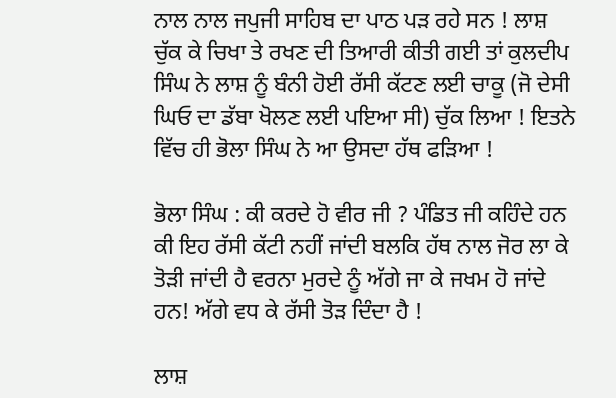ਨਾਲ ਨਾਲ ਜਪੁਜੀ ਸਾਹਿਬ ਦਾ ਪਾਠ ਪੜ ਰਹੇ ਸਨ ! ਲਾਸ਼ ਚੁੱਕ ਕੇ ਚਿਖਾ ਤੇ ਰਖਣ ਦੀ ਤਿਆਰੀ ਕੀਤੀ ਗਈ ਤਾਂ ਕੁਲਦੀਪ ਸਿੰਘ ਨੇ ਲਾਸ਼ ਨੂੰ ਬੰਨੀ ਹੋਈ ਰੱਸੀ ਕੱਟਣ ਲਈ ਚਾਕੂ (ਜੋ ਦੇਸੀ ਘਿਓ ਦਾ ਡੱਬਾ ਖੋਲਣ ਲਈ ਪਇਆ ਸੀ) ਚੁੱਕ ਲਿਆ ! ਇਤਨੇ ਵਿੱਚ ਹੀ ਭੋਲਾ ਸਿੰਘ ਨੇ ਆ ਉਸਦਾ ਹੱਥ ਫੜਿਆ !

ਭੋਲਾ ਸਿੰਘ : ਕੀ ਕਰਦੇ ਹੋ ਵੀਰ ਜੀ ? ਪੰਡਿਤ ਜੀ ਕਹਿੰਦੇ ਹਨ ਕੀ ਇਹ ਰੱਸੀ ਕੱਟੀ ਨਹੀਂ ਜਾਂਦੀ ਬਲਕਿ ਹੱਥ ਨਾਲ ਜੋਰ ਲਾ ਕੇ ਤੋੜੀ ਜਾਂਦੀ ਹੈ ਵਰਨਾ ਮੁਰਦੇ ਨੂੰ ਅੱਗੇ ਜਾ ਕੇ ਜਖਮ ਹੋ ਜਾਂਦੇ ਹਨ! ਅੱਗੇ ਵਧ ਕੇ ਰੱਸੀ ਤੋੜ ਦਿੰਦਾ ਹੈ !

ਲਾਸ਼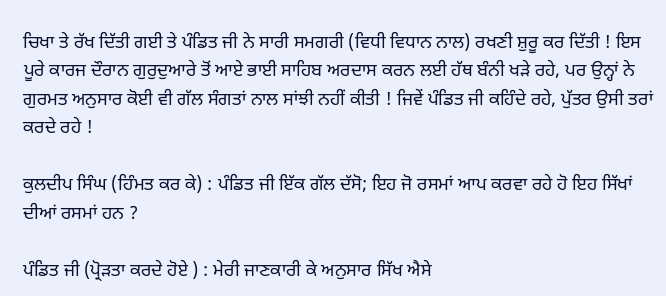ਚਿਖਾ ਤੇ ਰੱਖ ਦਿੱਤੀ ਗਈ ਤੇ ਪੰਡਿਤ ਜੀ ਨੇ ਸਾਰੀ ਸਮਗਰੀ (ਵਿਧੀ ਵਿਧਾਨ ਨਾਲ) ਰਖਣੀ ਸ਼ੁਰੂ ਕਰ ਦਿੱਤੀ ! ਇਸ ਪੂਰੇ ਕਾਰਜ ਦੌਰਾਨ ਗੁਰੁਦੁਆਰੇ ਤੋਂ ਆਏ ਭਾਈ ਸਾਹਿਬ ਅਰਦਾਸ ਕਰਨ ਲਈ ਹੱਥ ਬੰਨੀ ਖੜੇ ਰਹੇ, ਪਰ ਉਨ੍ਹਾਂ ਨੇ ਗੁਰਮਤ ਅਨੁਸਾਰ ਕੋਈ ਵੀ ਗੱਲ ਸੰਗਤਾਂ ਨਾਲ ਸਾਂਝੀ ਨਹੀਂ ਕੀਤੀ ! ਜਿਵੇਂ ਪੰਡਿਤ ਜੀ ਕਹਿੰਦੇ ਰਹੇ, ਪੁੱਤਰ ਉਸੀ ਤਰਾਂ ਕਰਦੇ ਰਹੇ !

ਕੁਲਦੀਪ ਸਿੰਘ (ਹਿੰਮਤ ਕਰ ਕੇ) : ਪੰਡਿਤ ਜੀ ਇੱਕ ਗੱਲ ਦੱਸੋ; ਇਹ ਜੋ ਰਸਮਾਂ ਆਪ ਕਰਵਾ ਰਹੇ ਹੋ ਇਹ ਸਿੱਖਾਂ ਦੀਆਂ ਰਸਮਾਂ ਹਨ ?

ਪੰਡਿਤ ਜੀ (ਪ੍ਰੋੜਤਾ ਕਰਦੇ ਹੋਏ ) : ਮੇਰੀ ਜਾਣਕਾਰੀ ਕੇ ਅਨੁਸਾਰ ਸਿੱਖ ਐਸੇ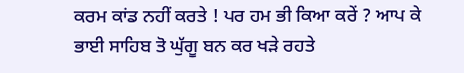ਕਰਮ ਕਾਂਡ ਨਹੀਂ ਕਰਤੇ ! ਪਰ ਹਮ ਭੀ ਕਿਆ ਕਰੇਂ ? ਆਪ ਕੇ ਭਾਈ ਸਾਹਿਬ ਤੋ ਘੁੱਗੂ ਬਨ ਕਰ ਖੜੇ ਰਹਤੇ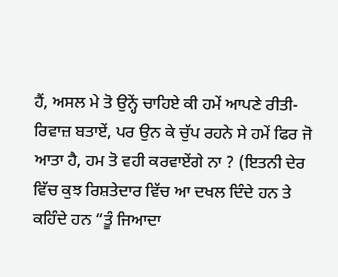ਹੈਂ, ਅਸਲ ਮੇ ਤੋ ਉਨ੍ਹੇਂ ਚਾਹਿਏ ਕੀ ਹਮੇਂ ਆਪਣੇ ਰੀਤੀ-ਰਿਵਾਜ਼ ਬਤਾਏਂ, ਪਰ ਉਨ ਕੇ ਚੁੱਪ ਰਹਨੇ ਸੇ ਹਮੇਂ ਫਿਰ ਜੋ ਆਤਾ ਹੈ, ਹਮ ਤੋ ਵਹੀ ਕਰਵਾਏਂਗੇ ਨਾ ? (ਇਤਨੀ ਦੇਰ ਵਿੱਚ ਕੁਝ ਰਿਸ਼ਤੇਦਾਰ ਵਿੱਚ ਆ ਦਖਲ ਦਿੰਦੇ ਹਨ ਤੇ ਕਹਿੰਦੇ ਹਨ “ਤੂੰ ਜਿਆਦਾ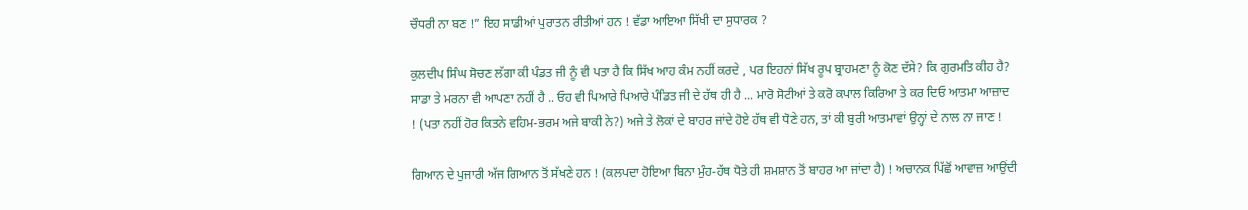ਚੌਧਰੀ ਨਾ ਬਣ !” ਇਹ ਸਾਡੀਆਂ ਪੁਰਾਤਨ ਰੀਤੀਆਂ ਹਨ ! ਵੱਡਾ ਆਇਆ ਸਿੱਖੀ ਦਾ ਸੁਧਾਰਕ ?

ਕੁਲਦੀਪ ਸਿੰਘ ਸੋਚਣ ਲੱਗਾ ਕੀ ਪੰਡਤ ਜੀ ਨੂੰ ਵੀ ਪਤਾ ਹੈ ਕਿ ਸਿੱਖ ਆਹ ਕੰਮ ਨਹੀਂ ਕਰਦੇ , ਪਰ ਇਹਨਾਂ ਸਿੱਖ ਰੂਪ ਬ੍ਰਾਹਮਣਾ ਨੂੰ ਕੋਣ ਦੱਸੇ? ਕਿ ਗੁਰਮਤਿ ਕੀਹ ਹੈ? ਸਾਡਾ ਤੇ ਮਰਨਾ ਵੀ ਆਪਣਾ ਨਹੀਂ ਹੈ .. ਓਹ ਵੀ ਪਿਆਰੇ ਪਿਆਰੇ ਪੰਡਿਤ ਜੀ ਦੇ ਹੱਥ ਹੀ ਹੈ ... ਮਾਰੋ ਸੋਟੀਆਂ ਤੇ ਕਰੋ ਕਪਾਲ ਕਿਰਿਆ ਤੇ ਕਰ ਦਿਓ ਆਤਮਾ ਆਜ਼ਾਦ ! (ਪਤਾ ਨਹੀਂ ਹੋਰ ਕਿਤਨੇ ਵਹਿਮ-ਭਰਮ ਅਜੇ ਬਾਕੀ ਨੇ?) ਅਜੇ ਤੇ ਲੋਕਾਂ ਦੇ ਬਾਹਰ ਜਾਂਦੇ ਹੋਏ ਹੱਥ ਵੀ ਧੋਣੇ ਹਨ, ਤਾਂ ਕੀ ਬੁਰੀ ਆਤਮਾਵਾਂ ਉਨ੍ਹਾਂ ਦੇ ਨਾਲ ਨਾ ਜਾਣ !

ਗਿਆਨ ਦੇ ਪੁਜਾਰੀ ਅੱਜ ਗਿਆਨ ਤੋਂ ਸੱਖਣੇ ਹਨ ! (ਕਲਪਦਾ ਹੋਇਆ ਬਿਨਾ ਮੁੰਹ-ਹੱਥ ਧੋਤੇ ਹੀ ਸ਼ਮਸ਼ਾਨ ਤੋਂ ਬਾਹਰ ਆ ਜਾਂਦਾ ਹੈ) ! ਅਚਾਨਕ ਪਿੱਛੋਂ ਆਵਾਜ਼ ਆਉਂਦੀ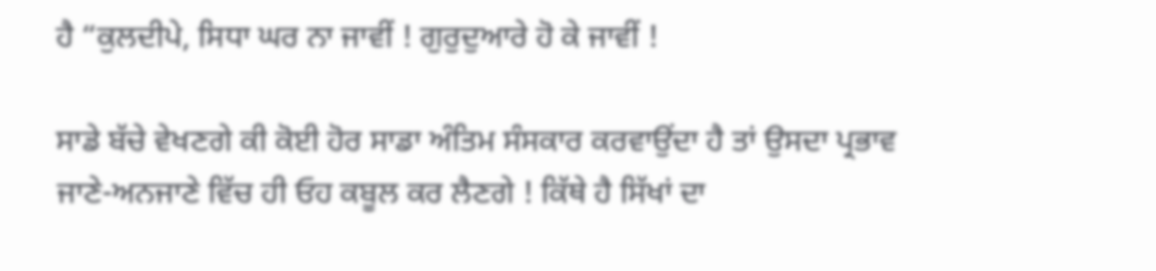ਹੈ “ਕੁਲਦੀਪੇ, ਸਿਧਾ ਘਰ ਨਾ ਜਾਵੀਂ ! ਗੁਰੁਦੁਆਰੇ ਹੋ ਕੇ ਜਾਵੀਂ !

ਸਾਡੇ ਬੱਚੇ ਵੇਖਣਗੇ ਕੀ ਕੋਈ ਹੋਰ ਸਾਡਾ ਅੰਤਿਮ ਸੰਸਕਾਰ ਕਰਵਾਉਂਦਾ ਹੈ ਤਾਂ ਉਸਦਾ ਪ੍ਰਭਾਵ ਜਾਣੇ-ਅਨਜਾਣੇ ਵਿੱਚ ਹੀ ਓਹ ਕਬੂਲ ਕਰ ਲੈਣਗੇ ! ਕਿੱਥੇ ਹੈ ਸਿੱਖਾਂ ਦਾ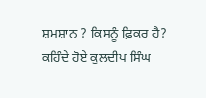ਸ਼ਮਸ਼ਾਨ ? ਕਿਸਨੂੰ ਫ਼ਿਕਰ ਹੈ? ਕਹਿੰਦੇ ਹੋਏ ਕੁਲਦੀਪ ਸਿੰਘ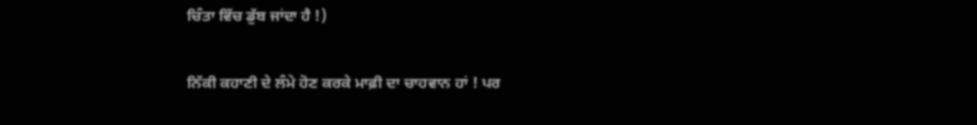ਚਿੰਤਾ ਵਿੱਚ ਡੁੱਬ ਜਾਂਦਾ ਹੈ !)

ਨਿੱਕੀ ਕਹਾਣੀ ਦੇ ਲੰਮੇ ਹੋਣ ਕਰਕੇ ਮਾਫ਼ੀ ਦਾ ਚਾਹਵਾਨ ਹਾਂ ! ਪਰ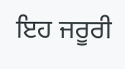ਇਹ ਜਰੂਰੀ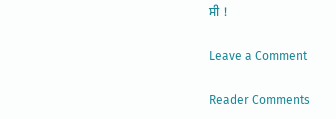ਸੀ !

Leave a Comment

Reader Comments